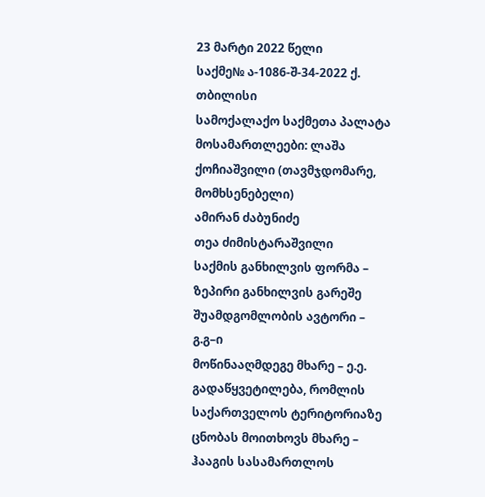23 მარტი 2022 წელი
საქმე№ ა-1086-შ-34-2022 ქ. თბილისი
სამოქალაქო საქმეთა პალატა
მოსამართლეები: ლაშა ქოჩიაშვილი (თავმჯდომარე, მომხსენებელი)
ამირან ძაბუნიძე
თეა ძიმისტარაშვილი
საქმის განხილვის ფორმა – ზეპირი განხილვის გარეშე
შუამდგომლობის ავტორი – გ.გ–ი
მოწინააღმდეგე მხარე – ე.ე.
გადაწყვეტილება, რომლის საქართველოს ტერიტორიაზე ცნობას მოითხოვს მხარე – ჰააგის სასამართლოს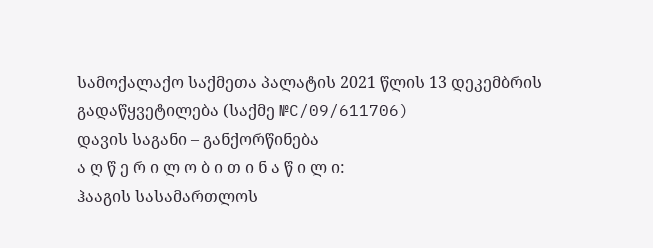სამოქალაქო საქმეთა პალატის 2021 წლის 13 დეკემბრის გადაწყვეტილება (საქმე №C/09/611706)
დავის საგანი – განქორწინება
ა ღ წ ე რ ი ლ ო ბ ი თ ი ნ ა წ ი ლ ი:
ჰააგის სასამართლოს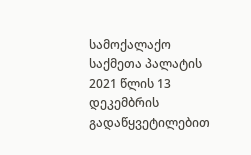სამოქალაქო საქმეთა პალატის 2021 წლის 13 დეკემბრის გადაწყვეტილებით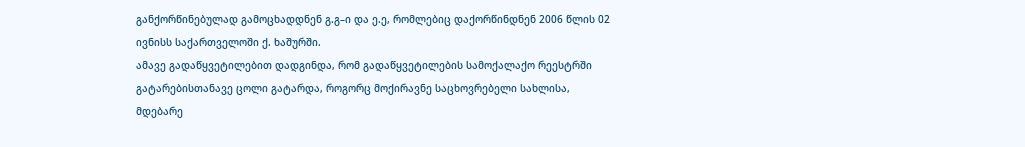განქორწინებულად გამოცხადდნენ გ.გ–ი და ე.ე, რომლებიც დაქორწინდნენ 2006 წლის 02 ივნისს საქართველოში ქ. ხაშურში.
ამავე გადაწყვეტილებით დადგინდა, რომ გადაწყვეტილების სამოქალაქო რეესტრში გატარებისთანავე ცოლი გატარდა, როგორც მოქირავნე საცხოვრებელი სახლისა, მდებარე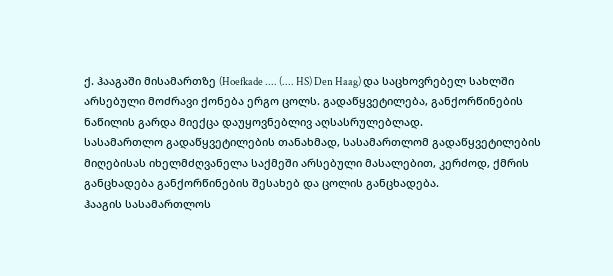ქ. ჰააგაში მისამართზე (Hoefkade .... (.... HS) Den Haag) და საცხოვრებელ სახლში არსებული მოძრავი ქონება ერგო ცოლს. გადაწყვეტილება, განქორწინების ნაწილის გარდა მიექცა დაუყოვნებლივ აღსასრულებლად.
სასამართლო გადაწყვეტილების თანახმად, სასამართლომ გადაწყვეტილების მიღებისას იხელმძღვანელა საქმეში არსებული მასალებით, კერძოდ, ქმრის განცხადება განქორწინების შესახებ და ცოლის განცხადება.
ჰააგის სასამართლოს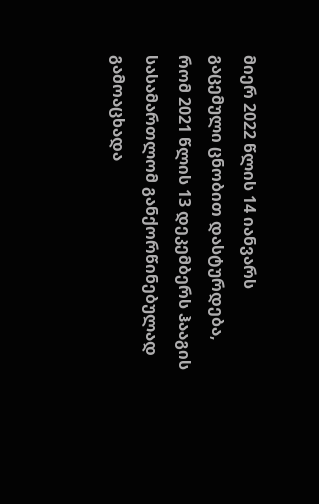მიერ 2022 წლის 14 იანვარს გაცემული ცნობით დასტურდება, რომ 2021 წლის 13 დეკემბერს ჰააგის სასამართლომ განქორწინებულად გამოაცხადა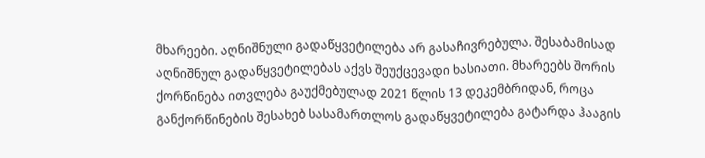მხარეები. აღნიშნული გადაწყვეტილება არ გასაჩივრებულა. შესაბამისად აღნიშნულ გადაწყვეტილებას აქვს შეუქცევადი ხასიათი. მხარეებს შორის ქორწინება ითვლება გაუქმებულად 2021 წლის 13 დეკემბრიდან, როცა განქორწინების შესახებ სასამართლოს გადაწყვეტილება გატარდა ჰააგის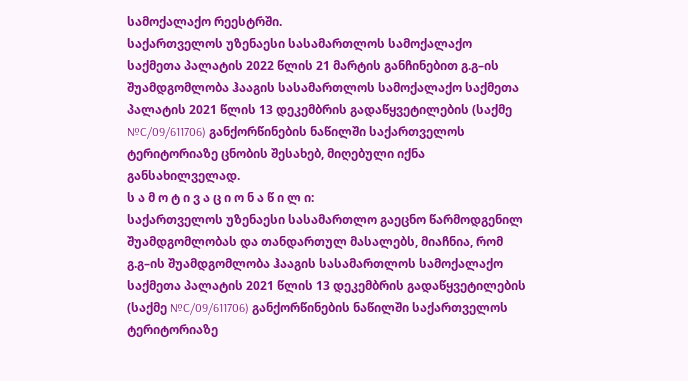სამოქალაქო რეესტრში.
საქართველოს უზენაესი სასამართლოს სამოქალაქო საქმეთა პალატის 2022 წლის 21 მარტის განჩინებით გ.გ–ის შუამდგომლობა ჰააგის სასამართლოს სამოქალაქო საქმეთა პალატის 2021 წლის 13 დეკემბრის გადაწყვეტილების (საქმე №C/09/611706) განქორწინების ნაწილში საქართველოს ტერიტორიაზე ცნობის შესახებ, მიღებული იქნა განსახილველად.
ს ა მ ო ტ ი ვ ა ც ი ო ნ ა წ ი ლ ი:
საქართველოს უზენაესი სასამართლო გაეცნო წარმოდგენილ შუამდგომლობას და თანდართულ მასალებს, მიაჩნია, რომ გ.გ–ის შუამდგომლობა ჰააგის სასამართლოს სამოქალაქო საქმეთა პალატის 2021 წლის 13 დეკემბრის გადაწყვეტილების (საქმე №C/09/611706) განქორწინების ნაწილში საქართველოს ტერიტორიაზე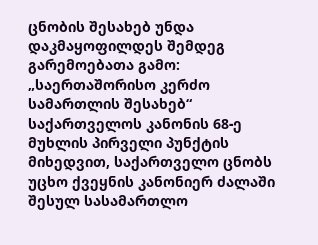ცნობის შესახებ უნდა დაკმაყოფილდეს შემდეგ გარემოებათა გამო:
„საერთაშორისო კერძო სამართლის შესახებ“ საქართველოს კანონის 68-ე მუხლის პირველი პუნქტის მიხედვით, საქართველო ცნობს უცხო ქვეყნის კანონიერ ძალაში შესულ სასამართლო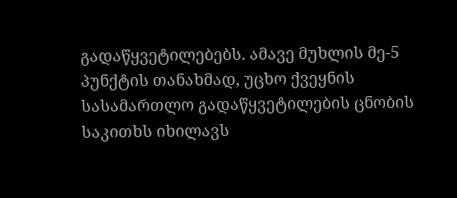გადაწყვეტილებებს. ამავე მუხლის მე-5 პუნქტის თანახმად, უცხო ქვეყნის სასამართლო გადაწყვეტილების ცნობის საკითხს იხილავს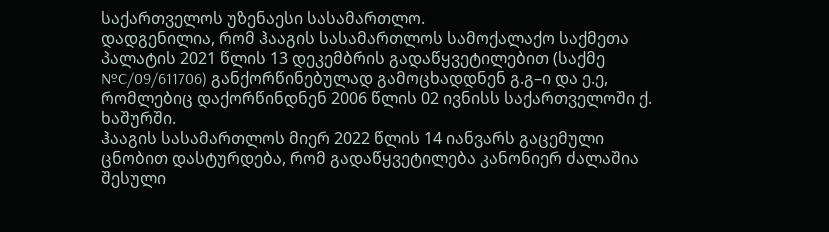საქართველოს უზენაესი სასამართლო.
დადგენილია, რომ ჰააგის სასამართლოს სამოქალაქო საქმეთა პალატის 2021 წლის 13 დეკემბრის გადაწყვეტილებით (საქმე №C/09/611706) განქორწინებულად გამოცხადდნენ გ.გ–ი და ე.ე, რომლებიც დაქორწინდნენ 2006 წლის 02 ივნისს საქართველოში ქ. ხაშურში.
ჰააგის სასამართლოს მიერ 2022 წლის 14 იანვარს გაცემული ცნობით დასტურდება, რომ გადაწყვეტილება კანონიერ ძალაშია შესული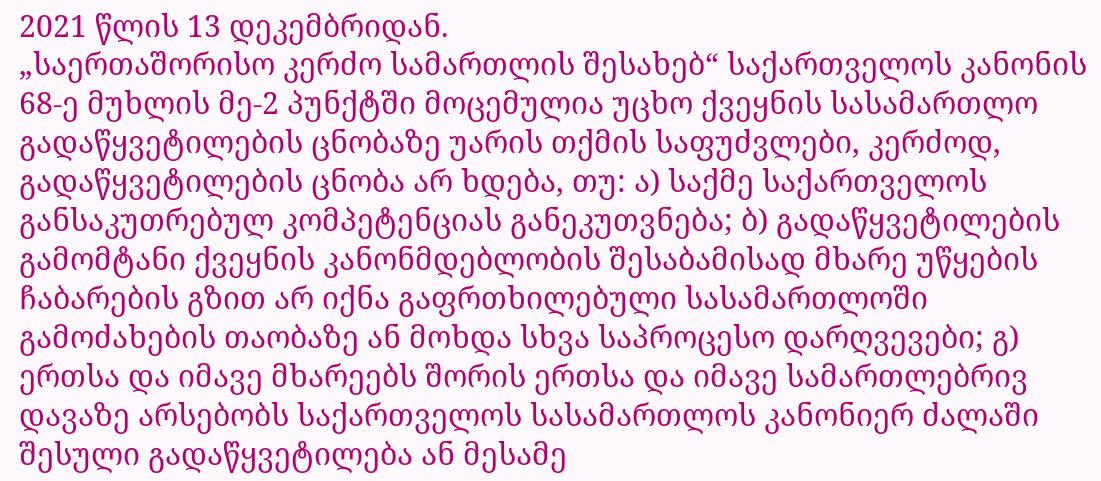2021 წლის 13 დეკემბრიდან.
„საერთაშორისო კერძო სამართლის შესახებ“ საქართველოს კანონის 68-ე მუხლის მე-2 პუნქტში მოცემულია უცხო ქვეყნის სასამართლო გადაწყვეტილების ცნობაზე უარის თქმის საფუძვლები, კერძოდ, გადაწყვეტილების ცნობა არ ხდება, თუ: ა) საქმე საქართველოს განსაკუთრებულ კომპეტენციას განეკუთვნება; ბ) გადაწყვეტილების გამომტანი ქვეყნის კანონმდებლობის შესაბამისად მხარე უწყების ჩაბარების გზით არ იქნა გაფრთხილებული სასამართლოში გამოძახების თაობაზე ან მოხდა სხვა საპროცესო დარღვევები; გ) ერთსა და იმავე მხარეებს შორის ერთსა და იმავე სამართლებრივ დავაზე არსებობს საქართველოს სასამართლოს კანონიერ ძალაში შესული გადაწყვეტილება ან მესამე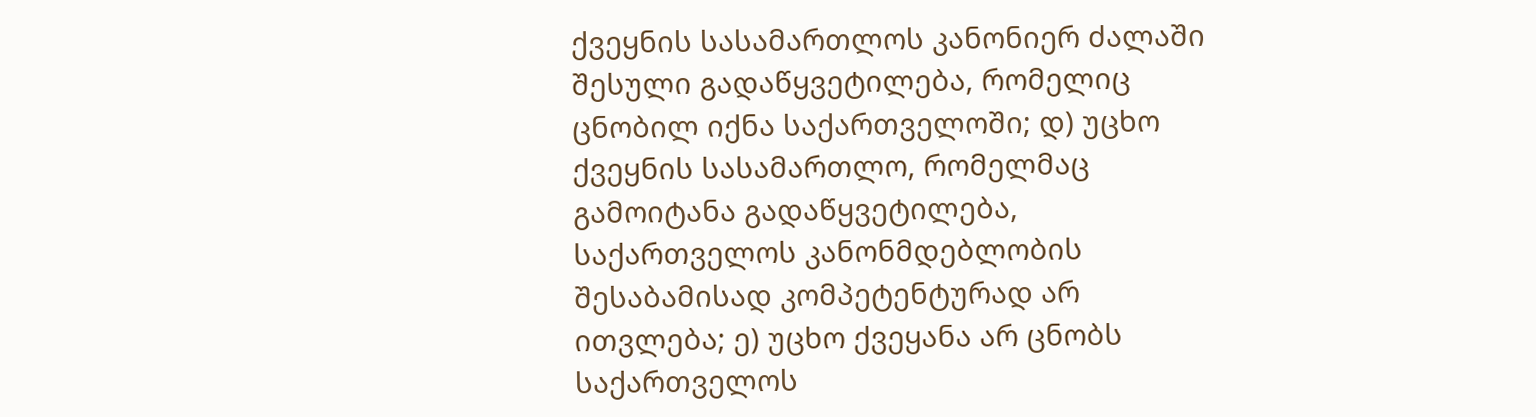ქვეყნის სასამართლოს კანონიერ ძალაში შესული გადაწყვეტილება, რომელიც ცნობილ იქნა საქართველოში; დ) უცხო ქვეყნის სასამართლო, რომელმაც გამოიტანა გადაწყვეტილება, საქართველოს კანონმდებლობის შესაბამისად კომპეტენტურად არ ითვლება; ე) უცხო ქვეყანა არ ცნობს საქართველოს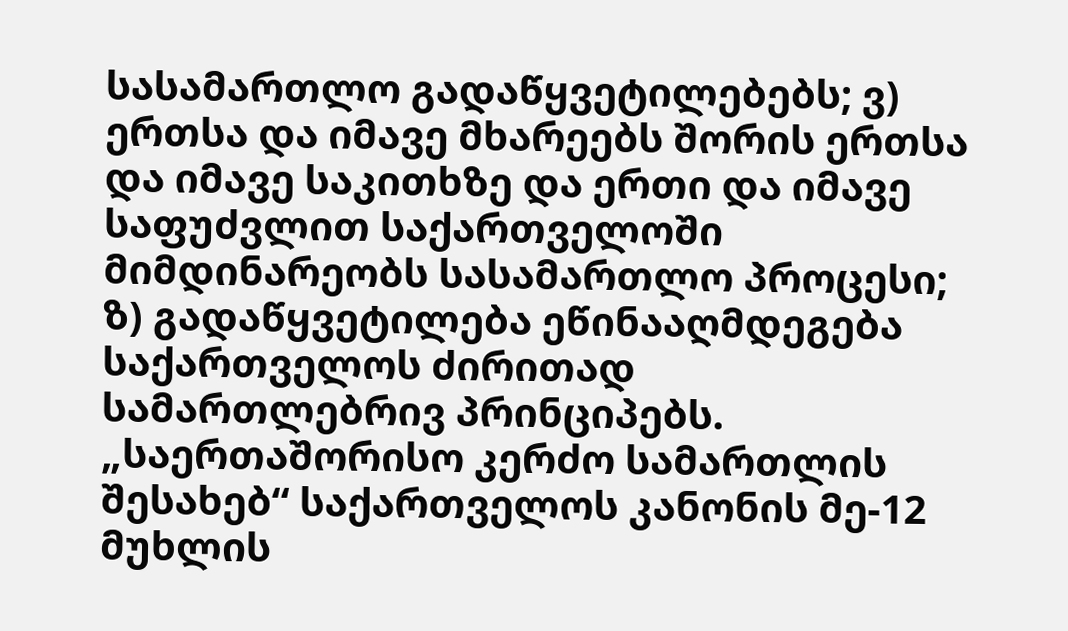სასამართლო გადაწყვეტილებებს; ვ) ერთსა და იმავე მხარეებს შორის ერთსა და იმავე საკითხზე და ერთი და იმავე საფუძვლით საქართველოში მიმდინარეობს სასამართლო პროცესი; ზ) გადაწყვეტილება ეწინააღმდეგება საქართველოს ძირითად სამართლებრივ პრინციპებს.
„საერთაშორისო კერძო სამართლის შესახებ“ საქართველოს კანონის მე-12 მუხლის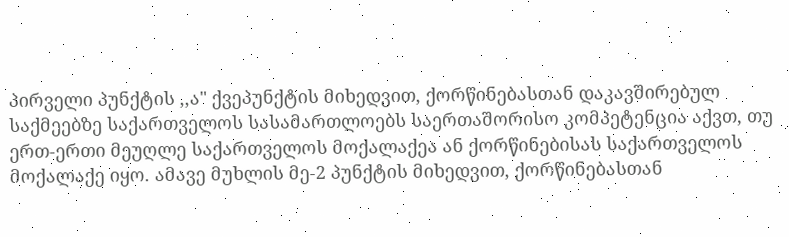პირველი პუნქტის ,,ა" ქვეპუნქტის მიხედვით, ქორწინებასთან დაკავშირებულ საქმეებზე საქართველოს სასამართლოებს საერთაშორისო კომპეტენცია აქვთ, თუ ერთ-ერთი მეუღლე საქართველოს მოქალაქეა ან ქორწინებისას საქართველოს მოქალაქე იყო. ამავე მუხლის მე-2 პუნქტის მიხედვით, ქორწინებასთან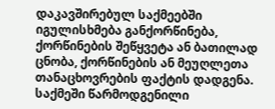დაკავშირებულ საქმეებში იგულისხმება განქორწინება, ქორწინების შეწყვეტა ან ბათილად ცნობა, ქორწინების ან მეუღლეთა თანაცხოვრების ფაქტის დადგენა.
საქმეში წარმოდგენილი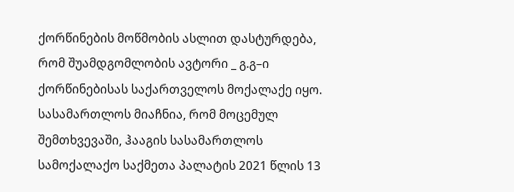ქორწინების მოწმობის ასლით დასტურდება, რომ შუამდგომლობის ავტორი _ გ.გ–ი ქორწინებისას საქართველოს მოქალაქე იყო.
სასამართლოს მიაჩნია, რომ მოცემულ შემთხვევაში, ჰააგის სასამართლოს სამოქალაქო საქმეთა პალატის 2021 წლის 13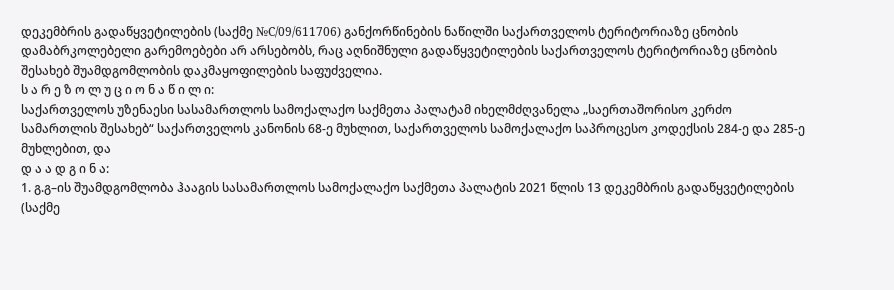დეკემბრის გადაწყვეტილების (საქმე №C/09/611706) განქორწინების ნაწილში საქართველოს ტერიტორიაზე ცნობის დამაბრკოლებელი გარემოებები არ არსებობს, რაც აღნიშნული გადაწყვეტილების საქართველოს ტერიტორიაზე ცნობის შესახებ შუამდგომლობის დაკმაყოფილების საფუძველია.
ს ა რ ე ზ ო ლ უ ც ი ო ნ ა წ ი ლ ი:
საქართველოს უზენაესი სასამართლოს სამოქალაქო საქმეთა პალატამ იხელმძღვანელა „საერთაშორისო კერძო სამართლის შესახებ“ საქართველოს კანონის 68-ე მუხლით, საქართველოს სამოქალაქო საპროცესო კოდექსის 284-ე და 285-ე მუხლებით, და
დ ა ა დ გ ი ნ ა:
1. გ.გ–ის შუამდგომლობა ჰააგის სასამართლოს სამოქალაქო საქმეთა პალატის 2021 წლის 13 დეკემბრის გადაწყვეტილების (საქმე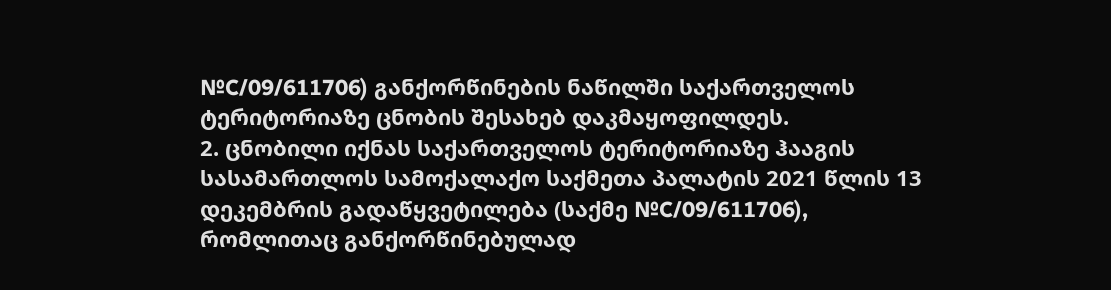№C/09/611706) განქორწინების ნაწილში საქართველოს ტერიტორიაზე ცნობის შესახებ დაკმაყოფილდეს.
2. ცნობილი იქნას საქართველოს ტერიტორიაზე ჰააგის სასამართლოს სამოქალაქო საქმეთა პალატის 2021 წლის 13 დეკემბრის გადაწყვეტილება (საქმე №C/09/611706), რომლითაც განქორწინებულად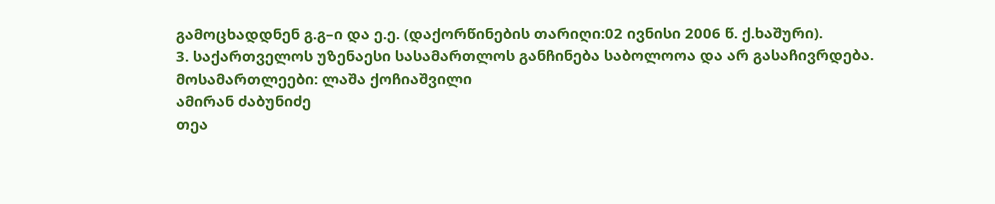გამოცხადდნენ გ.გ–ი და ე.ე. (დაქორწინების თარიღი:02 ივნისი 2006 წ. ქ.ხაშური).
3. საქართველოს უზენაესი სასამართლოს განჩინება საბოლოოა და არ გასაჩივრდება.
მოსამართლეები: ლაშა ქოჩიაშვილი
ამირან ძაბუნიძე
თეა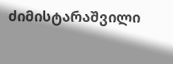ძიმისტარაშვილი